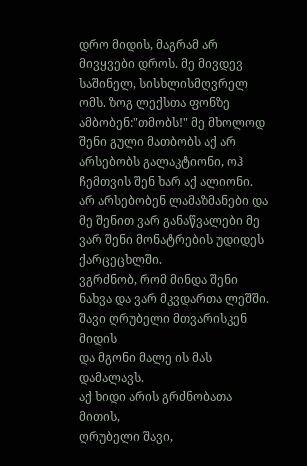დრო მიდის, მაგრამ არ მივყვები დროს. მე მივდევ საშინელ, სისხლისმღვრელ ომს. ზოგ ლექსთა ფონზე ამბობენ:"თმობს!" მე მხოლოდ შენი გული მათბობს აქ არ არსებობს გალაკტიონი, ოჰ ჩემთვის შენ ხარ აქ ალიონი.
არ არსებობენ ლამაზმანები და მე შენით ვარ განაწვალები მე ვარ შენი მონატრების უდიდეს ქარცეცხლში.
ვგრძნობ, რომ მინდა შენი ნახვა და ვარ მკვდართა ლეშში.
შავი ღრუბელი მთვარისკენ მიდის
და მგონი მალე ის მას დამალავს.
აქ ხიდი არის გრძნობათა მითის,
ღრუბელი შავი,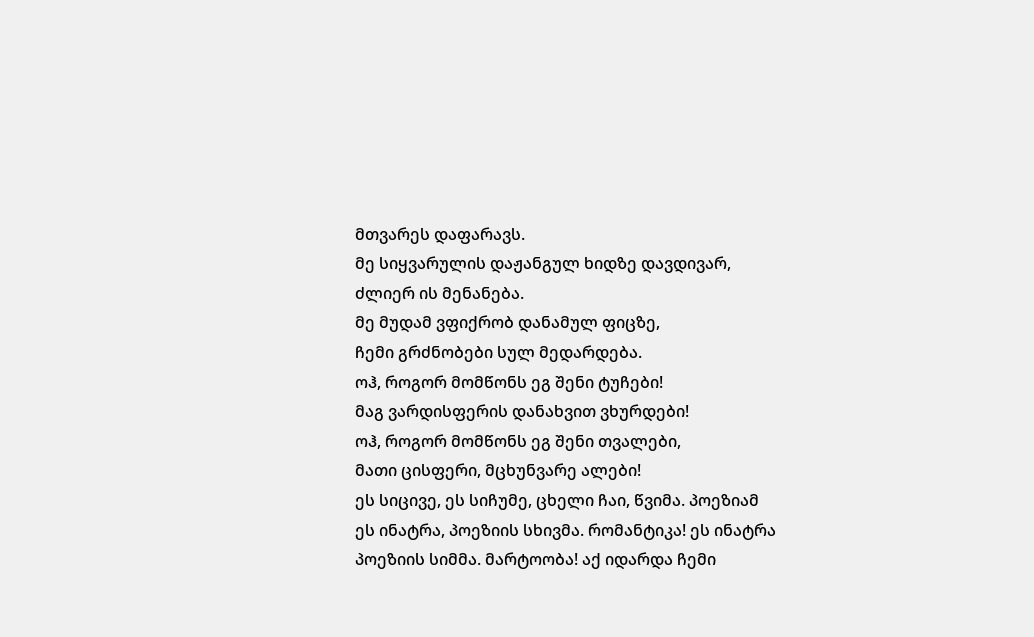მთვარეს დაფარავს.
მე სიყვარულის დაჟანგულ ხიდზე დავდივარ, ძლიერ ის მენანება.
მე მუდამ ვფიქრობ დანამულ ფიცზე,
ჩემი გრძნობები სულ მედარდება.
ოჰ, როგორ მომწონს ეგ შენი ტუჩები!
მაგ ვარდისფერის დანახვით ვხურდები!
ოჰ, როგორ მომწონს ეგ შენი თვალები,
მათი ცისფერი, მცხუნვარე ალები!
ეს სიცივე, ეს სიჩუმე, ცხელი ჩაი, წვიმა. პოეზიამ ეს ინატრა, პოეზიის სხივმა. რომანტიკა! ეს ინატრა პოეზიის სიმმა. მარტოობა! აქ იდარდა ჩემი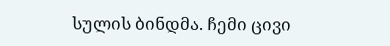სულის ბინდმა. ჩემი ცივი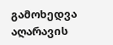გამოხედვა აღარავის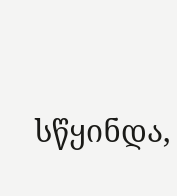სწყინდა,